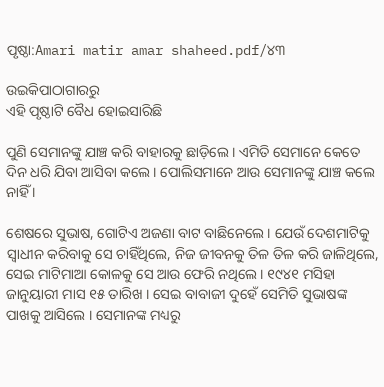ପୃଷ୍ଠା:Amari matir amar shaheed.pdf/୪୩

ଉଇକିପାଠାଗାର‌ରୁ
ଏହି ପୃଷ୍ଠାଟି ବୈଧ ହୋଇସାରିଛି

ପୁଣି ସେମାନଙ୍କୁ ଯାଞ୍ଚ କରି ବାହାରକୁ ଛାଡ଼ିଲେ । ଏମିତି ସେମାନେ କେତେ ଦିନ ଧରି ଯିବା ଆସିବା କଲେ । ପୋଲିସମାନେ ଆଉ ସେମାନଙ୍କୁ ଯାଞ୍ଚ କଲେ ନାହିଁ ।

ଶେଷରେ ସୁଭାଷ, ଗୋଟିଏ ଅଜଣା ବାଟ ବାଛିନେଲେ । ଯେଉଁ ଦେଶମାଟିକୁ ସ୍ୱାଧୀନ କରିବାକୁ ସେ ଚାହିଁଥିଲେ, ନିଜ ଜୀବନକୁ ତିଳ ତିଳ କରି ଜାଳିଥିଲେ, ସେଇ ମାଟିମାଆ କୋଳକୁ ସେ ଆଉ ଫେରି ନଥିଲେ । ୧୯୪୧ ମସିହା ଜାନୁୟାରୀ ମାସ ୧୫ ତାରିଖ । ସେଇ ବାବାଜୀ ଦୁହେଁ ସେମିତି ସୁଭାଷଙ୍କ ପାଖକୁ ଆସିଲେ । ସେମାନଙ୍କ ମଧ୍ୟରୁ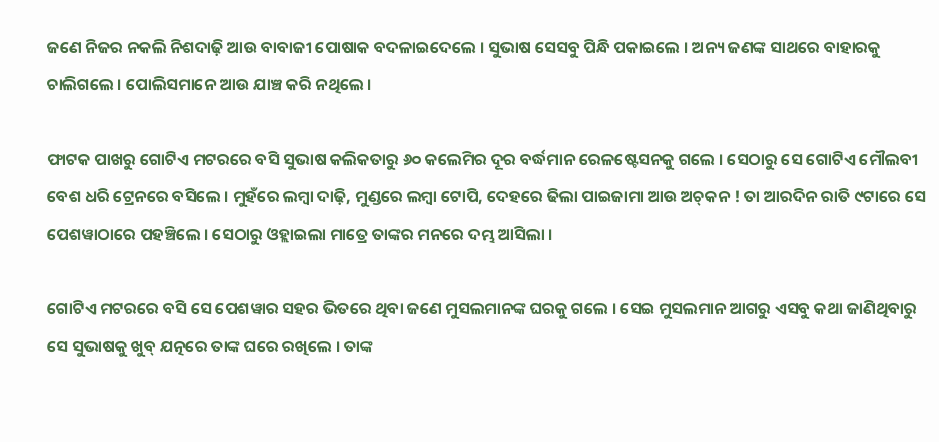ଜଣେ ନିଜର ନକଲି ନିଶଦାଢ଼ି ଆଉ ବାବାଜୀ ପୋଷାକ ବଦଳାଇଦେଲେ । ସୁଭାଷ ସେସବୁ ପିନ୍ଧି ପକାଇଲେ । ଅନ୍ୟ ଜଣଙ୍କ ସାଥରେ ବାହାରକୁ ଚାଲିଗଲେ । ପୋଲିସମାନେ ଆଉ ଯାଞ୍ଚ କରି ନଥିଲେ ।

ଫାଟକ ପାଖରୁ ଗୋଟିଏ ମଟରରେ ବସି ସୁଭାଷ କଲିକତାରୁ ୬୦ କଲେମିର ଦୂର ବର୍ଦ୍ଧମାନ ରେଳଷ୍ଟେସନକୁ ଗଲେ । ସେଠାରୁ ସେ ଗୋଟିଏ ମୌଲବୀ ବେଶ ଧରି ଟ୍ରେନରେ ବସିଲେ । ମୁହଁରେ ଲମ୍ବା ଦାଢ଼ି, ମୁଣ୍ଡରେ ଲମ୍ବା ଟୋପି, ଦେହରେ ଢିଲା ପାଇଜାମା ଆଉ ଅଚ୍‌କନ ! ତା ଆରଦିନ ରାତି ୯ଟାରେ ସେ ପେଶୱାଠାରେ ପହଞ୍ଚିଲେ । ସେଠାରୁ ଓହ୍ଲାଇଲା ମାତ୍ରେ ତାଙ୍କର ମନରେ ଦମ୍ଭ ଆସିଲା ।

ଗୋଟିଏ ମଟରରେ ବସି ସେ ପେଶୱାର ସହର ଭିତରେ ଥିବା ଜଣେ ମୁସଲମାନଙ୍କ ଘରକୁ ଗଲେ । ସେଇ ମୁସଲମାନ ଆଗରୁ ଏସବୁ କଥା ଜାଣିଥିବାରୁ ସେ ସୁଭାଷକୁ ଖୁବ୍ ଯତ୍ନରେ ତାଙ୍କ ଘରେ ରଖିଲେ । ତାଙ୍କ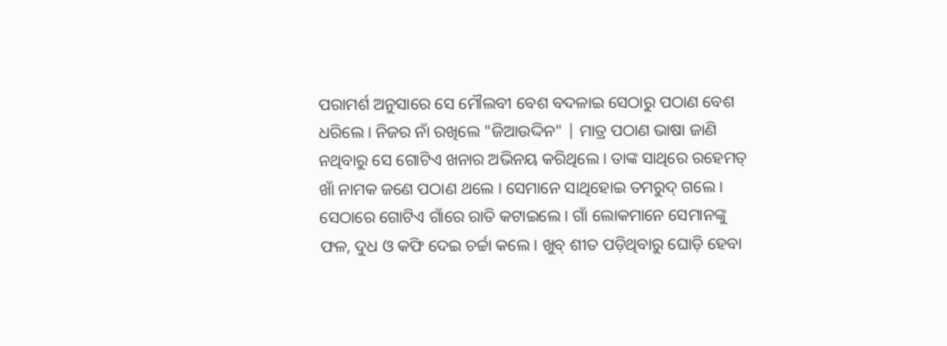ପରାମର୍ଶ ଅନୁସାରେ ସେ ମୌଲବୀ ବେଶ ବଦଳାଇ ସେଠାରୁ ପଠାଣ ବେଶ ଧରିଲେ । ନିଜର ନାଁ ରଖିଲେ "ଜିଆଉଦ୍ଦିନ" | ମାତ୍ର ପଠାଣ ଭାଷା ଜାଣି ନଥିବାରୁ ସେ ଗୋଟିଏ ଖନାର ଅଭିନୟ କରିଥିଲେ । ତାଙ୍କ ସାଥିରେ ରହେମତ୍ ଖାଁ ନାମକ ଜଣେ ପଠାଣ ଥଲେ । ସେମାନେ ସାଥିହୋଇ ତମରୁଦ୍ ଗଲେ । ସେଠାରେ ଗୋଟିଏ ଗାଁରେ ରାତି କଟାଇଲେ । ଗାଁ ଲୋକମାନେ ସେମାନଙ୍କୁ ଫଳ, ଦୁଧ ଓ କଫି ଦେଇ ଚର୍ଚ୍ଚା କଲେ । ଖୁବ୍‌ ଶୀତ ପଡ଼ିଥିବାରୁ ଘୋଡ଼ି ହେବା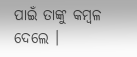ପାଇଁ ତାଙ୍କୁ କମ୍ବଳ ଦେଲେ ।